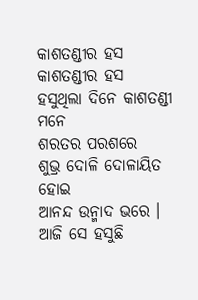କାଶତଣ୍ଡୀର ହସ
କାଶତଣ୍ଡୀର ହସ
ହସୁଥିଲା ଦିନେ କାଶତଣ୍ଡୀ ମନେ
ଶରତର ପରଶରେ
ଶୁଭ୍ର ଦୋଳି ଦୋଳାୟିତ ହୋଇ
ଆନନ୍ଦ ଉନ୍ମାଦ ଭରେ ।
ଆଜି ସେ ହସୁଛି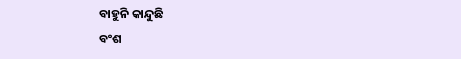ବାହୁନି କାନ୍ଦୁଛି
ବଂଶ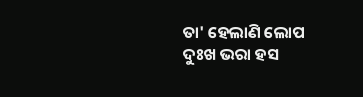ତା' ହେଲାଣି ଲୋପ
ଦୁଃଖ ଭରା ହସ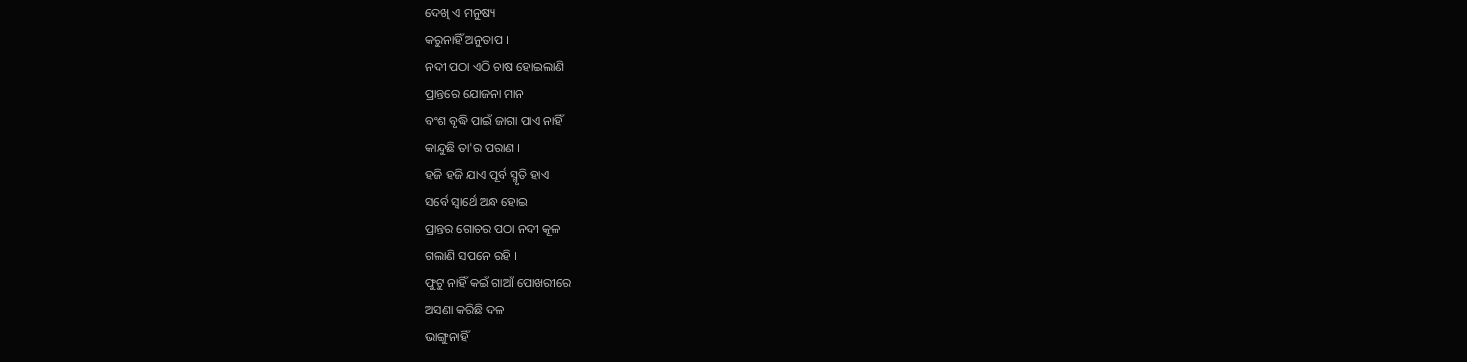ଦେଖି ଏ ମନୁଷ୍ୟ
କରୁନାହିଁ ଅନୁତାପ ।
ନଦୀ ପଠା ଏଠି ଚାଷ ହୋଇଲାଣି
ପ୍ରାନ୍ତରେ ଯୋଜନା ମାନ
ବଂଶ ବୃଦ୍ଧି ପାଇଁ ଜାଗା ପାଏ ନାହିଁ
କାନ୍ଦୁଛି ତା'ର ପରାଣ ।
ହଜି ହଜି ଯାଏ ପୂର୍ବ ସ୍ମୃତି ହାଏ
ସର୍ବେ ସ୍ଵାର୍ଥେ ଅନ୍ଧ ହୋଇ
ପ୍ରାନ୍ତର ଗୋଚର ପଠା ନଦୀ କୂଳ
ଗଲାଣି ସପନେ ରହି ।
ଫୁଟୁ ନାହିଁ କଇଁ ଗାଆଁ ପୋଖରୀରେ
ଅସଣା କରିଛି ଦଳ
ଭାଙ୍ଗୁନାହିଁ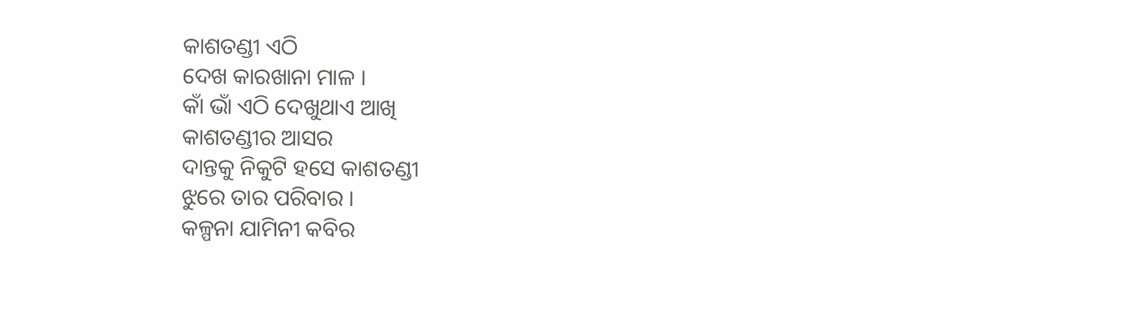କାଶତଣ୍ଡୀ ଏଠି
ଦେଖ କାରଖାନା ମାଳ ।
କାଁ ଭାଁ ଏଠି ଦେଖୁଥାଏ ଆଖି
କାଶତଣ୍ଡୀର ଆସର
ଦାନ୍ତକୁ ନିକୁଟି ହସେ କାଶତଣ୍ଡୀ
ଝୁରେ ତାର ପରିବାର ।
କଳ୍ପନା ଯାମିନୀ କବିର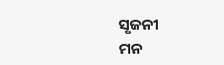ସୃଜନୀ
ମନ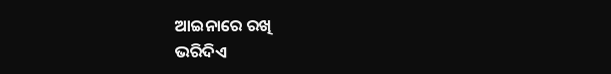ଆଇନାରେ ରଖି
ଭରିଦିଏ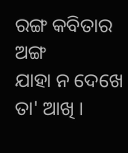ରଙ୍ଗ କବିତାର ଅଙ୍ଗ
ଯାହା ନ ଦେଖେ ତା' ଆଖି ।